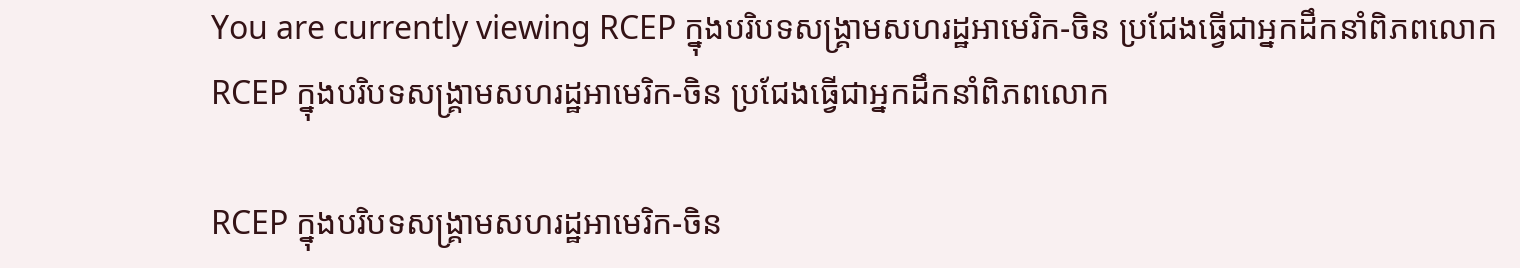You are currently viewing RCEP ក្នុងបរិបទសង្គ្រាមសហរដ្ឋអាមេរិក-ចិន ប្រជែងធ្វើជាអ្នកដឹកនាំពិភពលោក
RCEP ក្នុងបរិបទសង្គ្រាមសហរដ្ឋអាមេរិក-ចិន ប្រជែងធ្វើជាអ្នកដឹកនាំពិភពលោក

RCEP ក្នុងបរិបទសង្គ្រាមសហរដ្ឋអាមេរិក-ចិន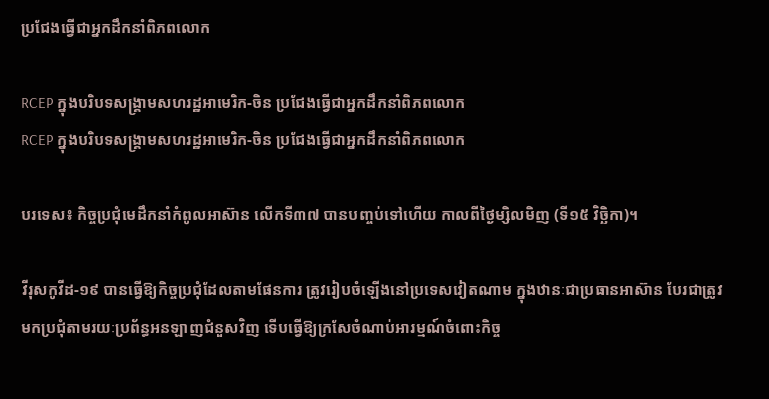ប្រជែងធ្វើជាអ្នកដឹកនាំពិភពលោក

RCEP ក្នុងបរិបទសង្គ្រាមសហរដ្ឋអាមេរិក-ចិន ប្រជែងធ្វើជាអ្នកដឹកនាំពិភពលោក
RCEP ក្នុងបរិបទសង្គ្រាមសហរដ្ឋអាមេរិក-ចិន ប្រជែងធ្វើជាអ្នកដឹកនាំពិភពលោក

បរទេស៖ កិច្ចប្រជុំមេដឹកនាំកំពូលអាស៊ាន លើកទី៣៧ បានបញ្ចប់ទៅហើយ កាលពីថ្ងៃម្សិលមិញ (ទី១៥ វិច្ឆិកា)។

វីរុសកូវីដ-១៩ បានធ្វើឱ្យកិច្ចប្រជុំដែលតាមផែនការ ត្រូវរៀបចំឡើងនៅប្រទេសវៀតណាម ក្នុងឋានៈជាប្រធានអាស៊ាន បែរជាត្រូវមកប្រជុំតាមរយៈប្រព័ន្ធអនឡាញជំនួសវិញ ទើបធ្វើឱ្យក្រសែចំណាប់អារម្មណ៍ចំពោះកិច្ច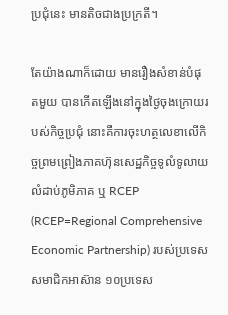ប្រជុំនេះ មានតិចជាងប្រក្រតី។

តែយ៉ាងណាក៏ដោយ មានរឿងសំខាន់បំផុតមួយ បានកើតឡើងនៅក្នុងថ្ងៃចុងក្រោយរបស់កិច្ចប្រជុំ នោះគឺការចុះហត្ថលេខាលើកិច្ចព្រមព្រៀងភាគហ៊ុនសេដ្ឋកិច្ចទូលំទូលាយលំដាប់ភូមិភាគ ឬ RCEP (RCEP=Regional Comprehensive Economic Partnership) របស់ប្រទេសសមាជិកអាស៊ាន ១០ប្រទេស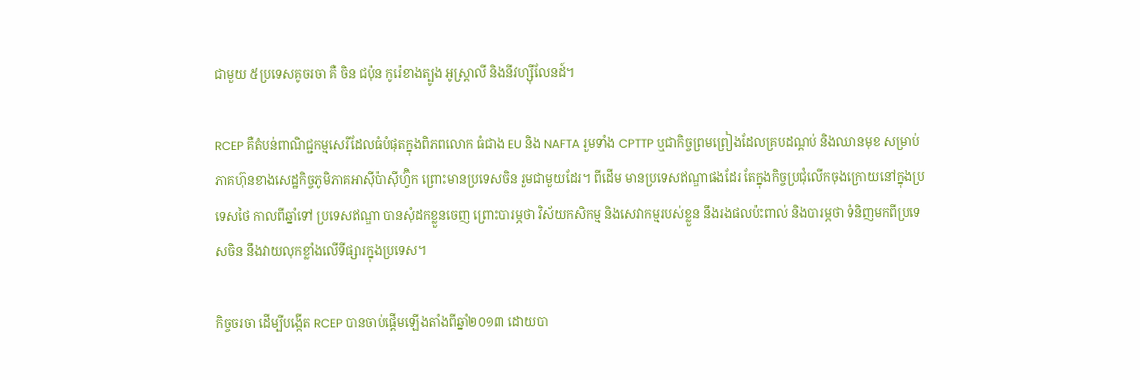ជាមួយ ៥ប្រទេសគូចរចា គឺ ចិន ជប៉ុន កូរ៉េខាងត្បូង អូស្ត្រាលី និងនីវហ្ស៊ីលែនដ៍។

RCEP គឺតំបន់ពាណិជ្ជកម្មសេរីដែលធំបំផុតក្នុងពិភពលោក ធំជាង EU និង NAFTA រួមទាំង CPTTP ឬជាកិច្ចព្រមព្រៀងដែលគ្របដណ្ដប់ និងឈានមុខ សម្រាប់ភាគហ៊ុនខាងសេដ្ឋកិច្ចភូមិភាគអាស៊ីប៉ាស៊ីហ្វ៊ិក ព្រោះមានប្រទេសចិន រួមជាមួយដែរ។ ពីដើម មានប្រទេសឥណ្ឌាផងដែរ តែក្នុងកិច្ចប្រជុំលើកចុងក្រោយនៅក្នុងប្រទេសថៃ កាលពីឆ្នាំទៅ ប្រទេសឥណ្ឌា បានសុំដកខ្លួនចេញ ព្រោះបារម្ភថា វិស័យកសិកម្ម និងសេវាកម្មរបស់ខ្លួន នឹងរងផលប៉ះពាល់ និងបារម្ភថា ទំនិញមកពីប្រទេសចិន នឹងវាយលុកខ្លាំងលើទីផ្សារក្នុងប្រទេស។

កិច្ចចរចា ដើម្បីបង្កើត RCEP បានចាប់ផ្ដើមឡើងតាំងពីឆ្នាំ២០១៣ ដោយបា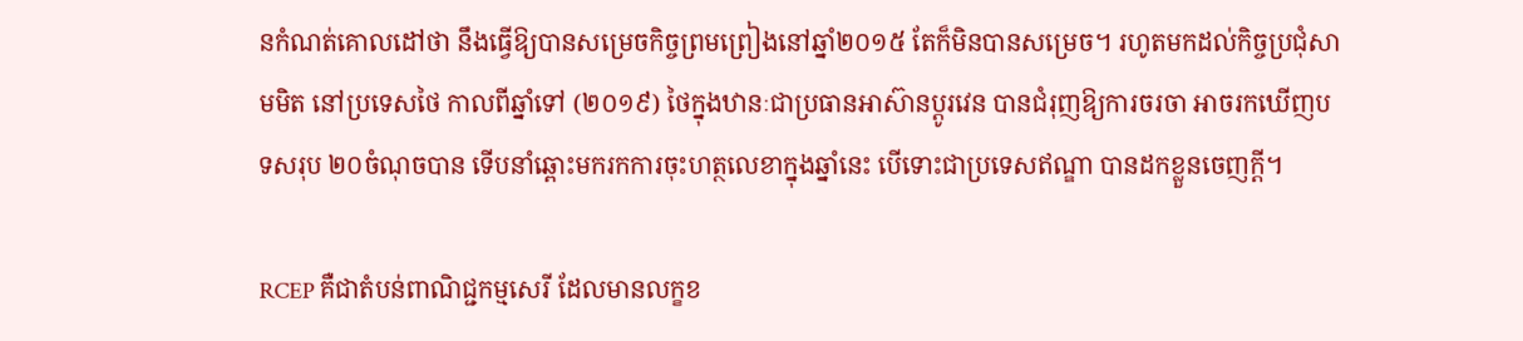នកំណត់គោលដៅថា នឹងធ្វើឱ្យបានសម្រេចកិច្ចព្រមព្រៀងនៅឆ្នាំ២០១៥ តែក៏មិនបានសម្រេច។ រហូតមកដល់កិច្ចប្រជុំសាមមិត នៅប្រទេសថៃ កាលពីឆ្នាំទៅ (២០១៩) ថៃក្នុងឋានៈជាប្រធានអាស៊ានប្ដូរវេន បានជំរុញឱ្យការចរចា អាចរកឃើញបទសរុប ២០ចំណុចបាន ទើបនាំឆ្ពោះមករកការចុះហត្ថលេខាក្នុងឆ្នាំនេះ បើទោះជាប្រទេសឥណ្ឌា បានដកខ្លួនចេញក្ដី។

RCEP គឺជាតំបន់ពាណិជ្ជកម្មសេរី ដែលមានលក្ខខ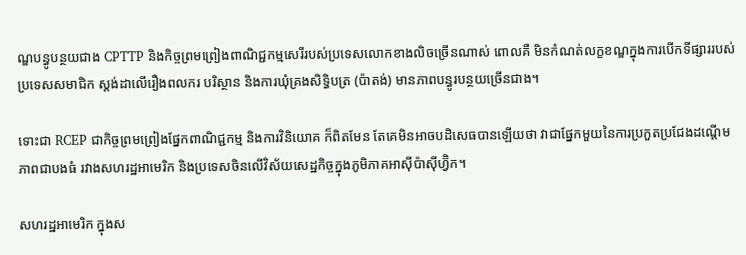ណ្ឌបន្ធូបន្ថយជាង CPTTP និងកិច្ចព្រមព្រៀងពាណិជ្ជកម្មសេរីរបស់ប្រទេសលោកខាងលិចច្រើនណាស់ ពោលគឺ មិនកំណត់លក្ខខណ្ឌក្នុងការបើកទីផ្សាររបស់ប្រទេសសមាជិក ស្តង់ដាលើរឿងពលករ បរិស្ថាន និងការឃុំគ្រងសិទ្ធិបត្រ (ប៉ាតង់) មានភាពបន្ធូរបន្ថយច្រើនជាង។

ទោះជា RCEP ជាកិច្ចព្រមព្រៀងផ្នែកពាណិជ្ជកម្ម និងការវិនិយោគ ក៏ពិតមែន តែគេមិនអាចបដិសេធបានឡើយថា វាជាផ្នែកមួយនៃការប្រកួតប្រជែងដណ្ដើមភាពជាបងធំ រវាងសហរដ្ឋអាមេរិក និងប្រទេសចិនលើវិស័យសេដ្ឋកិច្ចក្នុងភូមិភាគអាស៊ីប៉ាស៊ីហ្វ៊ិក។

សហរដ្ឋអាមេរិក ក្នុងស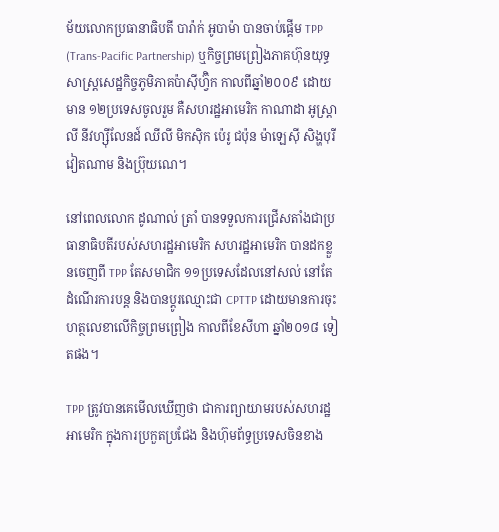ម័យលោកប្រធានាធិបតី បារ៉ាក់ អូបាម៉ា បានចាប់ផ្ដើម TPP (Trans-Pacific Partnership) ឬកិច្ចព្រមព្រៀងភាគហ៊ុនយុទ្ធសាស្ត្រសេដ្ឋកិច្ចភូមិភាគប៉ាស៊ីហ្វ៊ិក កាលពីឆ្នាំ២០០៩ ដោយមាន ១២ប្រទេសចូលរួម គឺសហរដ្ឋអាមេរិក កាណាដា អូស្ត្រាលី នីវហ្ស៊ីលែនដ៍ ឈីលី មិកស៊ិក ប៉េរូ ជប៉ុន ម៉ាឡេស៊ី សិង្ហបុរី វៀតណាម និងប្រ៊ុយណេ។

នៅពេលលោក ដូណាល់ ត្រាំ បានទទួលការជ្រើសតាំងជាប្រធានាធិបតីរបស់សហរដ្ឋអាមេរិក សហរដ្ឋអាមេរិក បានដកខ្លួនចេញពី TPP តែសមាជិក ១១ប្រទេសដែលនៅសល់ នៅតែដំណើរការបន្ត និងបានប្ដូរឈ្មោះជា CPTTP ដោយមានការចុះហត្ថលេខាលើកិច្ចព្រមព្រៀង កាលពីខែសីហា ឆ្នាំ២០១៨ ទៀតផង។

TPP ត្រូវបានគេមើលឃើញថា ជាការព្យាយាមរបស់សហរដ្ឋអាមេរិក ក្នុងការប្រកួតប្រជែង និងហ៊ុមព័ទ្ធប្រទេសចិនខាង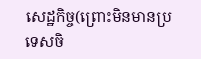សេដ្ឋកិច្ច(ព្រោះមិនមានប្រទេសចិ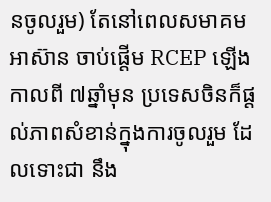នចូលរួម) តែនៅពេលសមាគមអាស៊ាន ចាប់ផ្ដើម RCEP ឡើងកាលពី ៧ឆ្នាំមុន ប្រទេសចិនក៏ផ្ដល់ភាពសំខាន់ក្នុងការចូលរួម ដែលទោះជា នឹង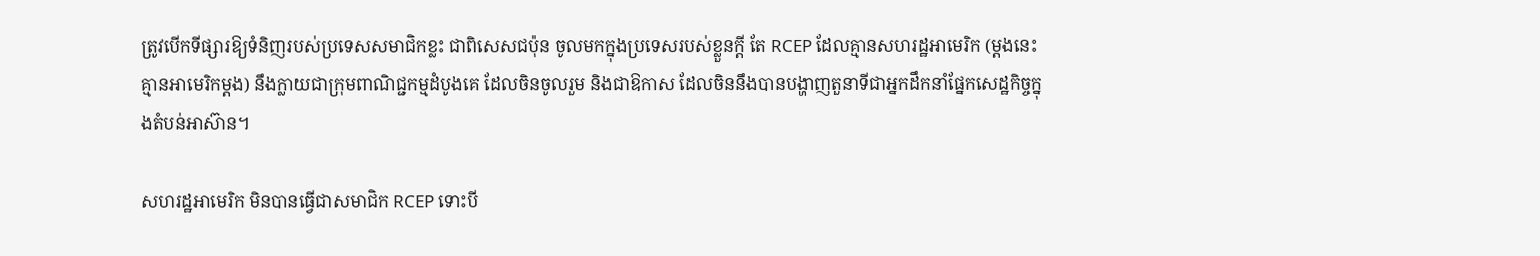ត្រូវបើកទីផ្សារឱ្យទំនិញរបស់ប្រទេសសមាជិកខ្លះ ជាពិសេសជប៉ុន ចូលមកក្នុងប្រទេសរបស់ខ្លួនក្ដី តែ RCEP ដែលគ្មានសហរដ្ឋអាមេរិក (ម្ដងនេះ គ្មានអាមេរិកម្ដង) នឹងក្លាយជាក្រុមពាណិជ្ជកម្មដំបូងគេ ដែលចិនចូលរួម និងជាឱកាស ដែលចិននឹងបានបង្ហាញតួនាទីជាអ្នកដឹកនាំផ្នែកសេដ្ឋកិច្ចក្នុងតំបន់អាស៊ាន។

សហរដ្ឋអាមេរិក មិនបានធ្វើជាសមាជិក RCEP ទោះបី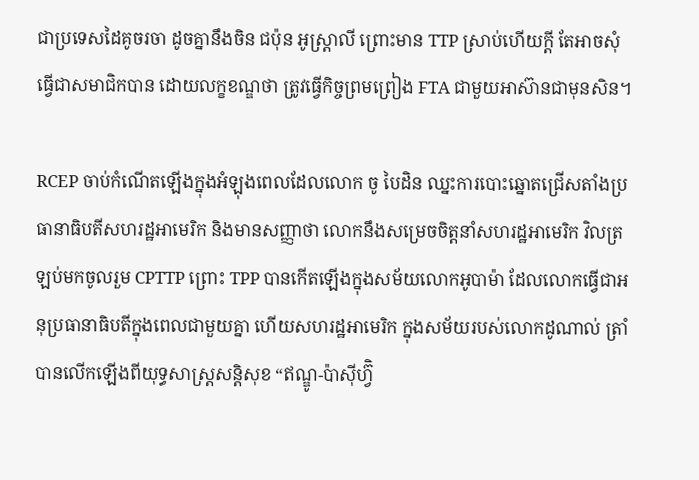ជាប្រទេសដៃគូចរចា ដូចគ្នានឹងចិន ជប៉ុន អូស្ត្រាលី ព្រោះមាន TTP ស្រាប់ហើយក្ដី តែអាចសុំធ្វើជាសមាជិកបាន ដោយលក្ខខណ្ឌថា ត្រូវធ្វើកិច្ចព្រមព្រៀង FTA ជាមួយអាស៊ានជាមុនសិន។

RCEP ចាប់កំណើតឡើងក្នុងអំឡុងពេលដែលលោក ចូ បៃដិន ឈ្នះការបោះឆ្នោតជ្រើសតាំងប្រធានាធិបតីសហរដ្ឋអាមេរិក និងមានសញ្ញាថា លោកនឹងសម្រេចចិត្តនាំសហរដ្ឋអាមេរិក វិលត្រឡប់មកចូលរួម CPTTP ព្រោះ TPP បានកើតឡើងក្នុងសម័យលោកអូបាម៉ា ដែលលោកធ្វើជាអនុប្រធានាធិបតីក្នុងពេលជាមួយគ្នា ហើយសហរដ្ឋអាមេរិក ក្នុងសម័យរបស់លោកដូណាល់ ត្រាំ បានលើកឡើងពីយុទ្ធសាស្ត្រសន្តិសុខ “ឥណ្ឌូ-ប៉ាស៊ីហ្វ៊ិ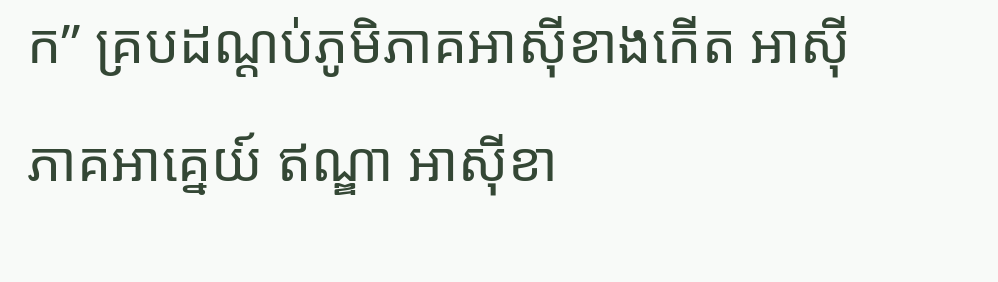ក” គ្របដណ្ដប់ភូមិភាគអាស៊ីខាងកើត អាស៊ីភាគអាគ្នេយ៍ ឥណ្ឌា អាស៊ីខា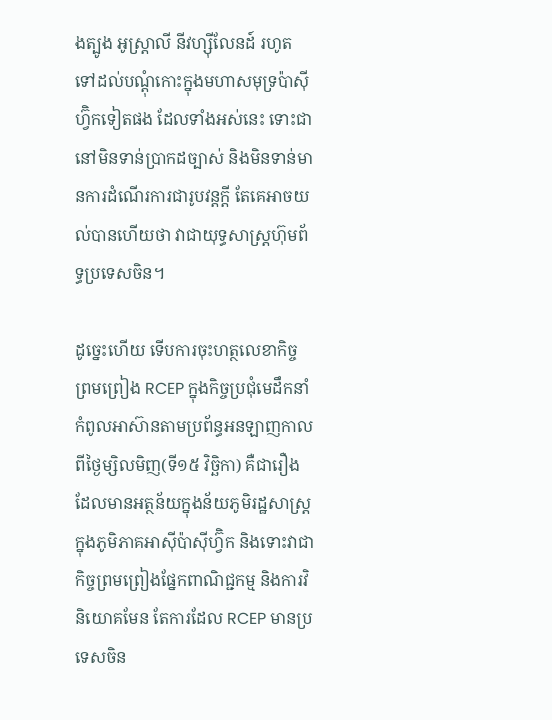ងត្បូង អូស្ត្រាលី នីវហ្ស៊ីលែនដ៍ រហូតទៅដល់បណ្ដុំកោះក្នុងមហាសមុទ្រប៉ាស៊ីហ្វ៊ិកទៀតផង ដែលទាំងអស់នេះ ទោះជានៅមិនទាន់ប្រាកដច្បាស់ និងមិនទាន់មានការដំណើរការជារូបវន្តក្ដី តែគេអាចយល់បានហើយថា វាជាយុទ្ធសាស្ត្រហ៊ុមព័ទ្ធប្រទេសចិន។

ដូច្នេះហើយ ទើបការចុះហត្ថលេខាកិច្ចព្រមព្រៀង RCEP ក្នុងកិច្ចប្រជុំមេដឹកនាំកំពូលអាស៊ានតាមប្រព័ន្ធអនឡាញកាលពីថ្ងៃម្សិលមិញ(ទី១៥ វិច្ឆិកា) គឺជារឿងដែលមានអត្ថន័យក្នុងន័យភូមិរដ្ឋសាស្ត្រ ក្នុងភូមិភាគអាស៊ីប៉ាស៊ីហ្វ៊ិក និងទោះវាជាកិច្ចព្រមព្រៀងផ្នែកពាណិជ្ជកម្ម និងការវិនិយោគមែន តែការដែល RCEP មានប្រទេសចិន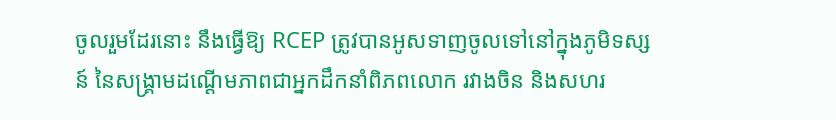ចូលរួមដែរនោះ នឹងធ្វើឱ្យ RCEP ត្រូវបានអូសទាញចូលទៅនៅក្នុងភូមិទស្សន៍ នៃសង្គ្រាមដណ្ដើមភាពជាអ្នកដឹកនាំពិភពលោក រវាងចិន និងសហរ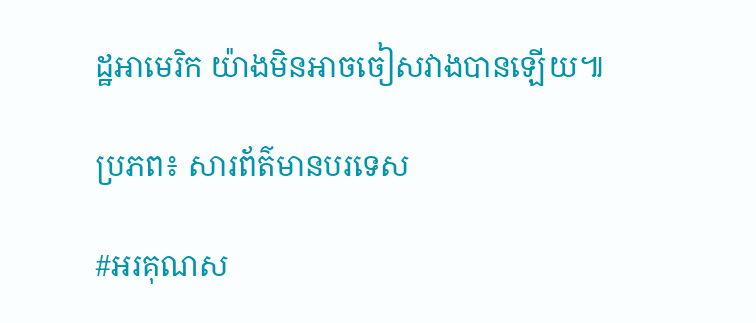ដ្ឋអាមេរិក យ៉ាងមិនអាចចៀសវាងបានឡើយ៕

ប្រភព៖ សារព័ត៌មានបរទេស

#អរគុណស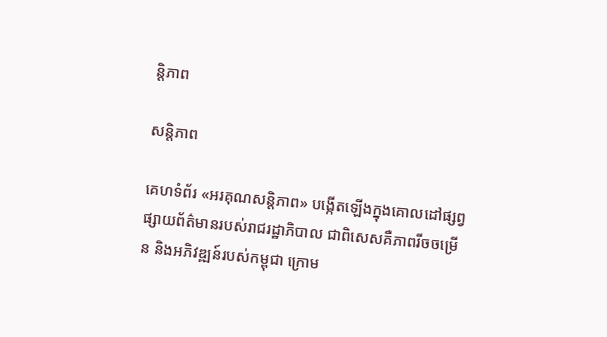ន្តិភាព

សន្តិភាព

គេហទំព័រ «អរគុណសន្តិភាព» បង្កើតឡើងក្នុងគោលដៅផ្សព្វផ្សាយព័ត៌មានរបស់រាជរដ្ឋាភិបាល ជាពិសេសគឺភាពរីចចម្រើន និងអភិវឌ្ឍន៍របស់កម្ពុជា ក្រោម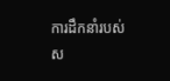ការដឹកនាំរបស់ស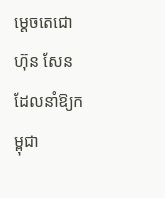ម្ដេចតេជោ ហ៊ុន សែន ដែលនាំឱ្យកម្ពុជា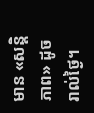មាន «សន្តិភាព» ដូចរាល់ថ្ងៃ។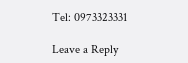Tel: 0973323331

Leave a Reply